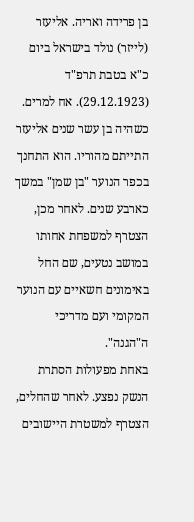בן פרידה ואריה. אליעזר (לייזר) נולד בישראל ביום כ"א בטבת תרפ"ד (29.12.1923). אח למרים.
כשהיה בן עשר שנים אליעזר התייתם מהוריו. הוא התחנך בכפר הנוער "בן שמן" במשך כארבע שנים. לאחר מכן, הצטרף למשפחת אחותו במושב נטעים, שם החל באימונים חשאיים עם הנוער המקומי ועם מדריכי ה"הגנה".
באחת מפעולות הסתרת הנשק נפצע. לאחר שהחלים, הצטרף למשטרת היישובים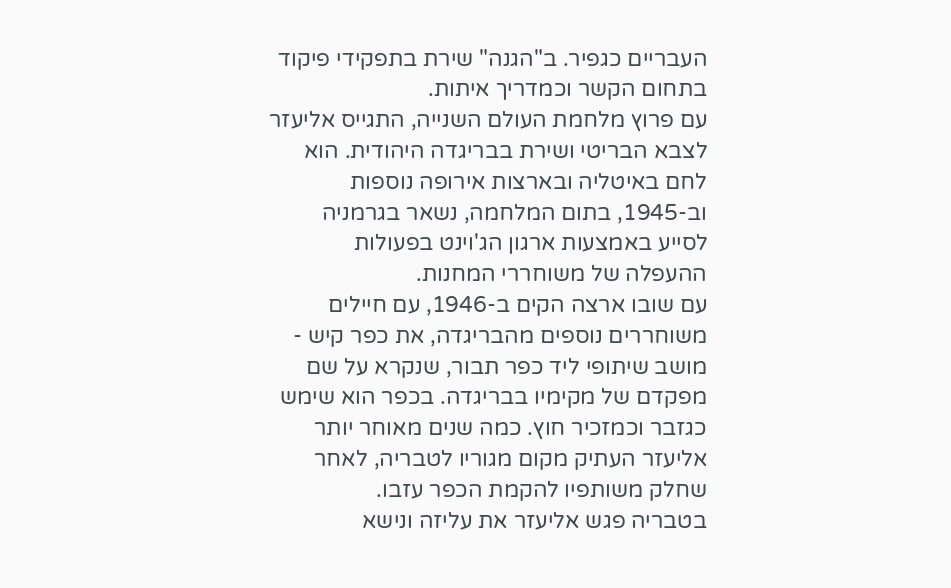העבריים כגפיר. ב"הגנה" שירת בתפקידי פיקוד בתחום הקשר וכמדריך איתות.
עם פרוץ מלחמת העולם השנייה, התגייס אליעזר לצבא הבריטי ושירת בבריגדה היהודית. הוא לחם באיטליה ובארצות אירופה נוספות וב-1945, בתום המלחמה, נשאר בגרמניה לסייע באמצעות ארגון הג'וינט בפעולות ההעפלה של משוחררי המחנות.
עם שובו ארצה הקים ב-1946, עם חיילים משוחררים נוספים מהבריגדה, את כפר קיש - מושב שיתופי ליד כפר תבור, שנקרא על שם מפקדם של מקימיו בבריגדה. בכפר הוא שימש כגזבר וכמזכיר חוץ. כמה שנים מאוחר יותר אליעזר העתיק מקום מגוריו לטבריה, לאחר שחלק משותפיו להקמת הכפר עזבו.
בטבריה פגש אליעזר את עליזה ונישא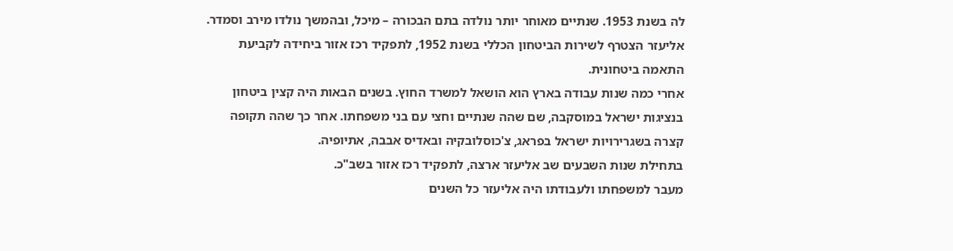לה בשנת 1953. שנתיים מאוחר יותר נולדה בתם הבכורה – מיכל, ובהמשך נולדו מירב וסמדר.
אליעזר הצטרף לשירות הביטחון הכללי בשנת 1952, לתפקיד רכז אזור ביחידה לקביעת התאמה ביטחונית.
אחרי כמה שנות עבודה בארץ הוא הושאל למשרד החוץ. בשנים הבאות היה קצין ביטחון בנציגות ישראל במוסקבה, שם שהה שנתיים וחצי עם בני משפחתו. אחר כך שהה תקופה קצרה בשגרירויות ישראל בפראג, צ'כוסלובקיה ובאדיס אבבה, אתיופיה.
בתחילת שנות השבעים שב אליעזר ארצה, לתפקיד רכז אזור בשב"כ.
מעבר למשפחתו ולעבודתו היה אליעזר כל השנים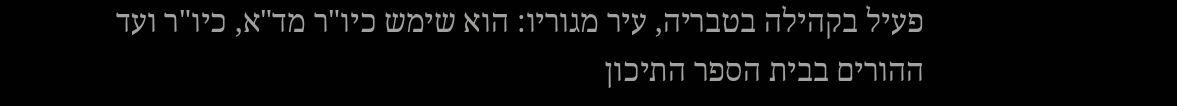פעיל בקהילה בטבריה, עיר מגוריו: הוא שימש כיו"ר מד"א, כיו"ר ועד ההורים בבית הספר התיכון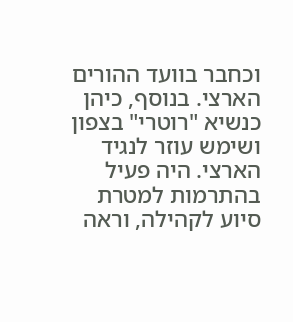וכחבר בוועד ההורים הארצי. בנוסף, כיהן כנשיא "רוטרי" בצפון ושימש עוזר לנגיד הארצי. היה פעיל בהתרמות למטרת סיוע לקהילה, וראה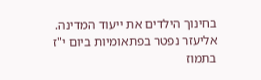בחינוך הילדים את ייעוד המדינה.
אליעזר נפטר בפתאומיות ביום י"ז בתמוז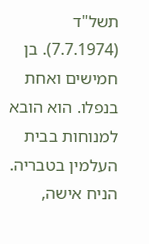תשל"ד (7.7.1974). בן חמישים ואחת בנפלו. הוא הובא למנוחות בבית העלמין בטבריה. הניח אישה,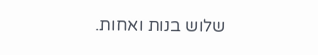שלוש בנות ואחות.